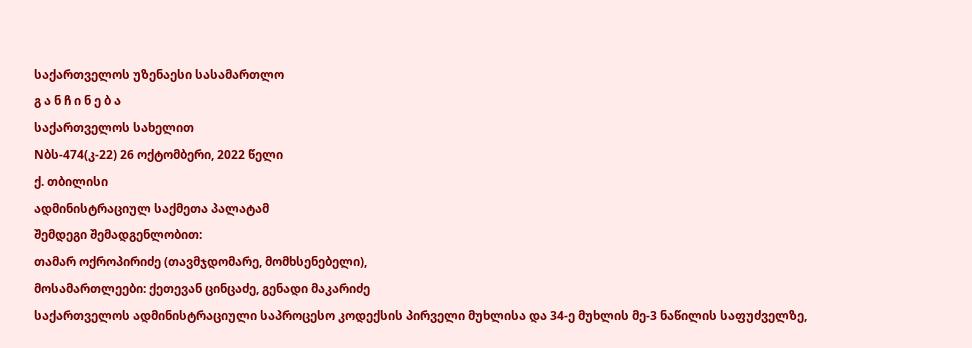საქართველოს უზენაესი სასამართლო
გ ა ნ ჩ ი ნ ე ბ ა
საქართველოს სახელით
Nბს-474(კ-22) 26 ოქტომბერი, 2022 წელი
ქ. თბილისი
ადმინისტრაციულ საქმეთა პალატამ
შემდეგი შემადგენლობით:
თამარ ოქროპირიძე (თავმჯდომარე, მომხსენებელი),
მოსამართლეები: ქეთევან ცინცაძე, გენადი მაკარიძე
საქართველოს ადმინისტრაციული საპროცესო კოდექსის პირველი მუხლისა და 34-ე მუხლის მე-3 ნაწილის საფუძველზე,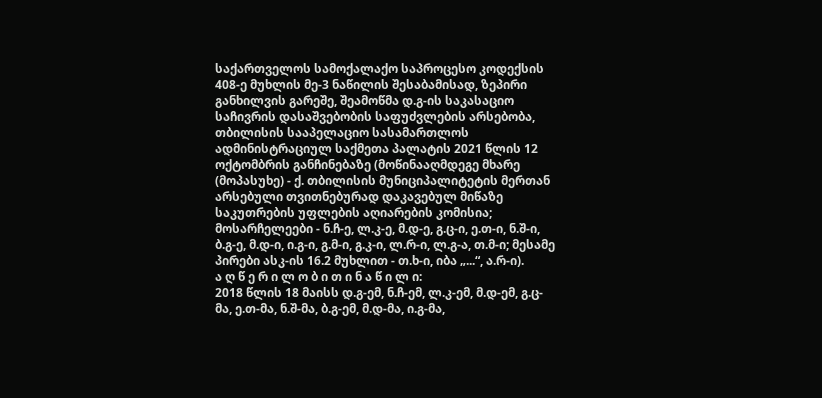საქართველოს სამოქალაქო საპროცესო კოდექსის 408-ე მუხლის მე-3 ნაწილის შესაბამისად, ზეპირი განხილვის გარეშე, შეამოწმა დ.გ-ის საკასაციო საჩივრის დასაშვებობის საფუძვლების არსებობა, თბილისის სააპელაციო სასამართლოს ადმინისტრაციულ საქმეთა პალატის 2021 წლის 12 ოქტომბრის განჩინებაზე (მოწინააღმდეგე მხარე (მოპასუხე) - ქ. თბილისის მუნიციპალიტეტის მერთან არსებული თვითნებურად დაკავებულ მიწაზე საკუთრების უფლების აღიარების კომისია; მოსარჩელეები - ნ.ჩ-ე, ლ.კ-ე, მ.დ-ე, გ.ც-ი, ე.თ-ი, ნ.შ-ი, ბ.გ-ე, მ.დ-ი, ი.გ-ი, გ.მ-ი, გ.კ-ი, ლ.რ-ი, ლ.გ-ა, თ.მ-ი; მესამე პირები ასკ-ის 16.2 მუხლით - თ.ხ-ი, იბა „...“, ა.რ-ი).
ა ღ წ ე რ ი ლ ო ბ ი თ ი ნ ა წ ი ლ ი:
2018 წლის 18 მაისს დ.გ-ემ, ნ.ჩ-ემ, ლ.კ-ემ, მ.დ-ემ, გ.ც-მა, ე.თ-მა, ნ.შ-მა, ბ.გ-ემ, მ.დ-მა, ი.გ-მა,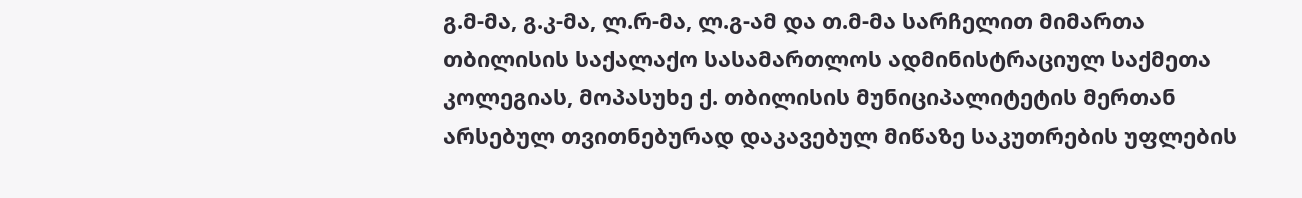გ.მ-მა, გ.კ-მა, ლ.რ-მა, ლ.გ-ამ და თ.მ-მა სარჩელით მიმართა თბილისის საქალაქო სასამართლოს ადმინისტრაციულ საქმეთა კოლეგიას, მოპასუხე ქ. თბილისის მუნიციპალიტეტის მერთან არსებულ თვითნებურად დაკავებულ მიწაზე საკუთრების უფლების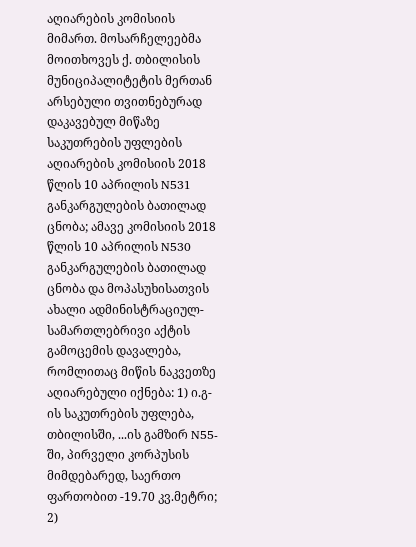აღიარების კომისიის მიმართ. მოსარჩელეებმა მოითხოვეს ქ. თბილისის მუნიციპალიტეტის მერთან არსებული თვითნებურად დაკავებულ მიწაზე საკუთრების უფლების აღიარების კომისიის 2018 წლის 10 აპრილის N531 განკარგულების ბათილად ცნობა; ამავე კომისიის 2018 წლის 10 აპრილის N530 განკარგულების ბათილად ცნობა და მოპასუხისათვის ახალი ადმინისტრაციულ-სამართლებრივი აქტის გამოცემის დავალება, რომლითაც მიწის ნაკვეთზე აღიარებული იქნება: 1) ი.გ-ის საკუთრების უფლება, თბილისში, ...ის გამზირ N55-ში, პირველი კორპუსის მიმდებარედ, საერთო ფართობით -19.70 კვ.მეტრი; 2)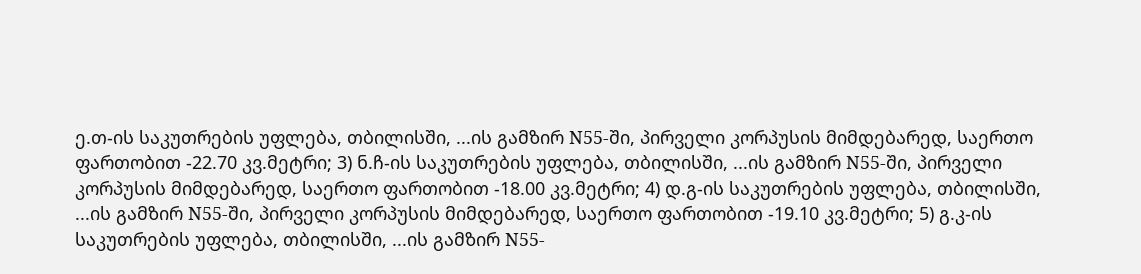ე.თ-ის საკუთრების უფლება, თბილისში, ...ის გამზირ N55-ში, პირველი კორპუსის მიმდებარედ, საერთო ფართობით -22.70 კვ.მეტრი; 3) ნ.ჩ-ის საკუთრების უფლება, თბილისში, ...ის გამზირ N55-ში, პირველი კორპუსის მიმდებარედ, საერთო ფართობით -18.00 კვ.მეტრი; 4) დ.გ-ის საკუთრების უფლება, თბილისში, ...ის გამზირ N55-ში, პირველი კორპუსის მიმდებარედ, საერთო ფართობით -19.10 კვ.მეტრი; 5) გ.კ-ის საკუთრების უფლება, თბილისში, ...ის გამზირ N55-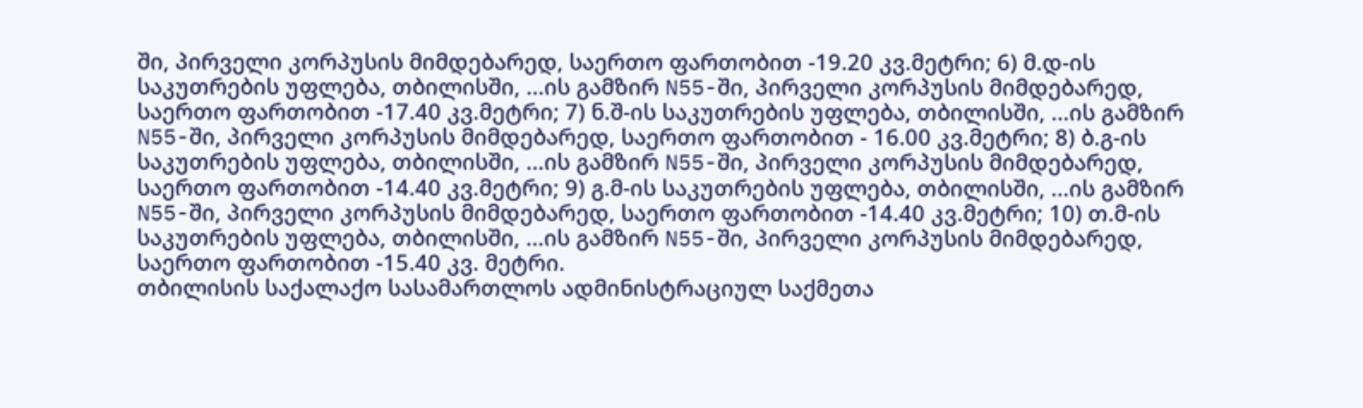ში, პირველი კორპუსის მიმდებარედ, საერთო ფართობით -19.20 კვ.მეტრი; 6) მ.დ-ის საკუთრების უფლება, თბილისში, ...ის გამზირ N55-ში, პირველი კორპუსის მიმდებარედ, საერთო ფართობით -17.40 კვ.მეტრი; 7) ნ.შ-ის საკუთრების უფლება, თბილისში, ...ის გამზირ N55-ში, პირველი კორპუსის მიმდებარედ, საერთო ფართობით - 16.00 კვ.მეტრი; 8) ბ.გ-ის საკუთრების უფლება, თბილისში, ...ის გამზირ N55-ში, პირველი კორპუსის მიმდებარედ, საერთო ფართობით -14.40 კვ.მეტრი; 9) გ.მ-ის საკუთრების უფლება, თბილისში, ...ის გამზირ N55-ში, პირველი კორპუსის მიმდებარედ, საერთო ფართობით -14.40 კვ.მეტრი; 10) თ.მ-ის საკუთრების უფლება, თბილისში, ...ის გამზირ N55-ში, პირველი კორპუსის მიმდებარედ, საერთო ფართობით -15.40 კვ. მეტრი.
თბილისის საქალაქო სასამართლოს ადმინისტრაციულ საქმეთა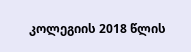კოლეგიის 2018 წლის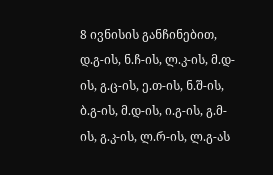8 ივნისის განჩინებით, დ.გ-ის, ნ.ჩ-ის, ლ.კ-ის, მ.დ-ის, გ.ც-ის, ე.თ-ის, ნ.შ-ის, ბ.გ-ის, მ.დ-ის, ი.გ-ის, გ.მ-ის, გ.კ-ის, ლ.რ-ის, ლ.გ-ას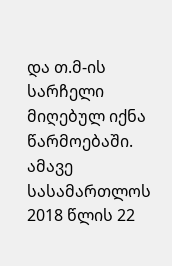და თ.მ-ის სარჩელი მიღებულ იქნა წარმოებაში.
ამავე სასამართლოს 2018 წლის 22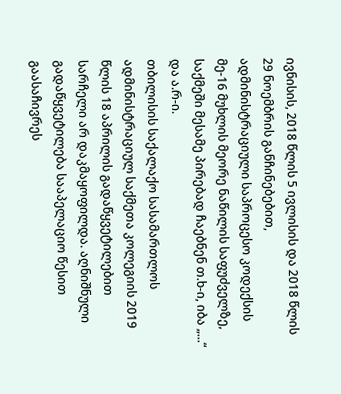ივნისის, 2018 წლის 5 ივლისის და 2018 წლის 29 ნოემბრის განჩინებებით, ადმინისტრაციული საპროცესო კოდექსის მე-16 მუხლის მეორე ნაწილის საფუძველზე, საქმეში მესამე პირებად ჩაებნენ თ.ხ-ი, იბა „...“ და ა.რ-ი.
თბილისის საქალაქო სასამართლოს ადმინისტრაციულ საქმეთა კოლეგიის 2019 წლის 18 აპრილის გადაწყვეტილებით სარჩელი არ დაკმაყოფილდა. აღნიშნული გადაწყვეტილება სააპელაციო წესით გაასაჩივრეს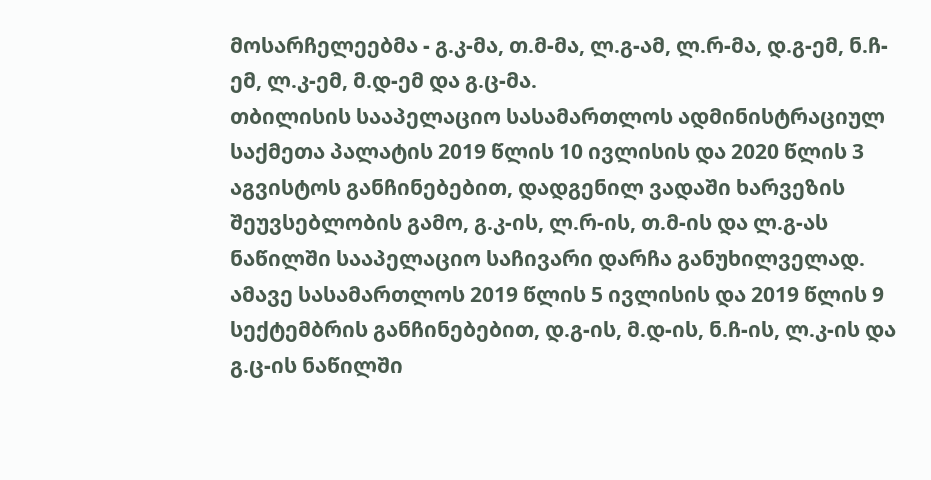მოსარჩელეებმა - გ.კ-მა, თ.მ-მა, ლ.გ-ამ, ლ.რ-მა, დ.გ-ემ, ნ.ჩ-ემ, ლ.კ-ემ, მ.დ-ემ და გ.ც-მა.
თბილისის სააპელაციო სასამართლოს ადმინისტრაციულ საქმეთა პალატის 2019 წლის 10 ივლისის და 2020 წლის 3 აგვისტოს განჩინებებით, დადგენილ ვადაში ხარვეზის შეუვსებლობის გამო, გ.კ-ის, ლ.რ-ის, თ.მ-ის და ლ.გ-ას ნაწილში სააპელაციო საჩივარი დარჩა განუხილველად.
ამავე სასამართლოს 2019 წლის 5 ივლისის და 2019 წლის 9 სექტემბრის განჩინებებით, დ.გ-ის, მ.დ-ის, ნ.ჩ-ის, ლ.კ-ის და გ.ც-ის ნაწილში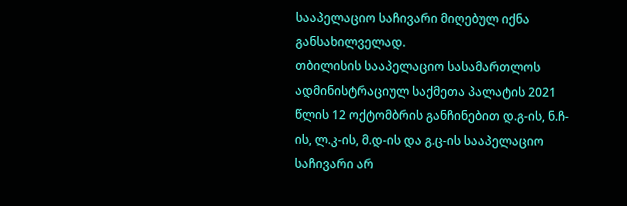სააპელაციო საჩივარი მიღებულ იქნა განსახილველად.
თბილისის სააპელაციო სასამართლოს ადმინისტრაციულ საქმეთა პალატის 2021 წლის 12 ოქტომბრის განჩინებით დ.გ-ის, ნ.ჩ-ის, ლ.კ-ის, მ.დ-ის და გ.ც-ის სააპელაციო საჩივარი არ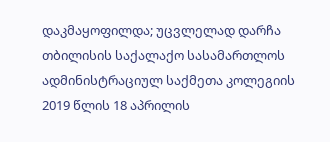დაკმაყოფილდა; უცვლელად დარჩა თბილისის საქალაქო სასამართლოს ადმინისტრაციულ საქმეთა კოლეგიის 2019 წლის 18 აპრილის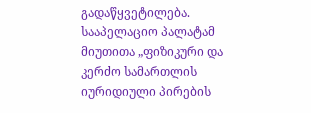გადაწყვეტილება.
სააპელაციო პალატამ მიუთითა „ფიზიკური და კერძო სამართლის იურიდიული პირების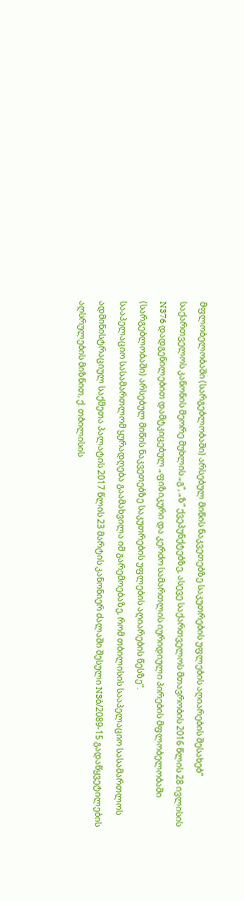მფლობელობაში (სარგებლობაში) არსებულ მიწის ნაკვეთებზე საკუთრების უფლების აღიარების შესახებ“ საქართველოს კანონის მეორე მუხლის „გ“, „ზ“ ქვეპუნქტებზე, ასევე საქართველოს მთავრობის 2016 წლის 28 ივლისის N376 დადგენილებით დამტკიცებულ „ფიზიკური და კერძო სამართლის იურიდიული პირების მფლობელობაში (სარგებლობაში) არსებულ მიწის ნაკვეთებზე საკუთრების უფლების აღიარების წესზე“.
სააპელაციო სასამართლომ ყურადღება გაამახვილა იმ გარემოებაზე, რომ თბილისის სააპელაციო სასამართლოს ადმინისტრაციულ საქმეთა პალატის 2017 წლის 23 მარტის კანონიერ ძალაში შესული N3ბ/2089-15 გადაწყვეტილების აღსრულების მიზნით, ქ. თბილისის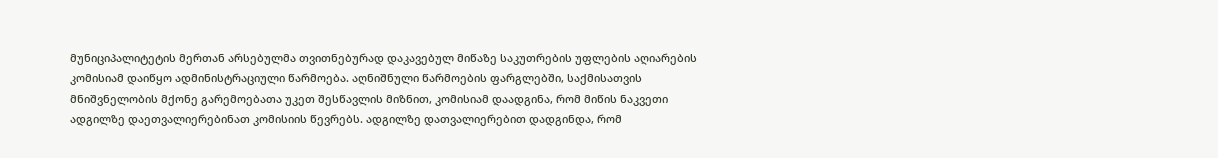მუნიციპალიტეტის მერთან არსებულმა თვითნებურად დაკავებულ მიწაზე საკუთრების უფლების აღიარების კომისიამ დაიწყო ადმინისტრაციული წარმოება. აღნიშნული წარმოების ფარგლებში, საქმისათვის მნიშვნელობის მქონე გარემოებათა უკეთ შესწავლის მიზნით, კომისიამ დაადგინა, რომ მიწის ნაკვეთი ადგილზე დაეთვალიერებინათ კომისიის წევრებს. ადგილზე დათვალიერებით დადგინდა, რომ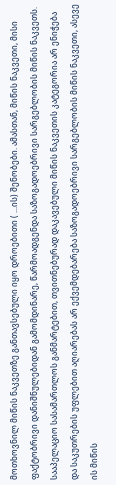მოთხოვნილ მიწის ნაკვეთზე განთავსებული იყო დროებითი ( ...ის) შენობები. ამასთან, მიწის ნაკვეთი, მისი ფაქტობრივი დანიშნულებიდან გამომდინარე, წარმოადგენდა საზოგადოებრივი სარგებლობის მიწის ნაკვეთს.
სააპელაციო სასამართლოს განმარტებით, თვითნებურად დაკავებული მიწის ნაკვეთის კატეგორია არ ენიჭება და საკუთრების უფლებით აღიარებას არ ექვემდებარება საზოგადოებრივი სარგებლობის მიწის ნაკვეთი, ასევე ის მიწის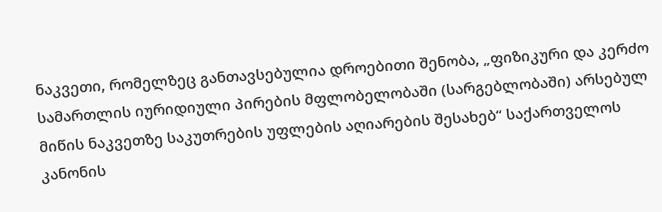ნაკვეთი, რომელზეც განთავსებულია დროებითი შენობა, „ფიზიკური და კერძო სამართლის იურიდიული პირების მფლობელობაში (სარგებლობაში) არსებულ მიწის ნაკვეთზე საკუთრების უფლების აღიარების შესახებ“ საქართველოს კანონის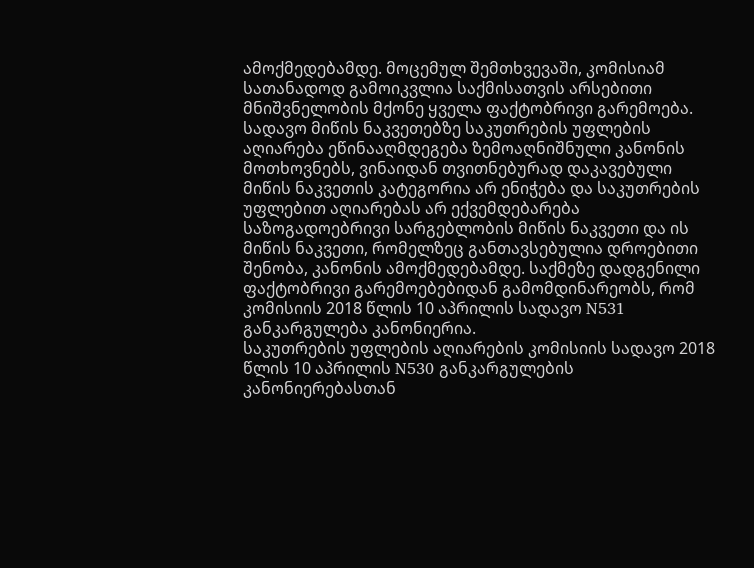ამოქმედებამდე. მოცემულ შემთხვევაში, კომისიამ სათანადოდ გამოიკვლია საქმისათვის არსებითი მნიშვნელობის მქონე ყველა ფაქტობრივი გარემოება. სადავო მიწის ნაკვეთებზე საკუთრების უფლების აღიარება ეწინააღმდეგება ზემოაღნიშნული კანონის მოთხოვნებს, ვინაიდან თვითნებურად დაკავებული მიწის ნაკვეთის კატეგორია არ ენიჭება და საკუთრების უფლებით აღიარებას არ ექვემდებარება საზოგადოებრივი სარგებლობის მიწის ნაკვეთი და ის მიწის ნაკვეთი, რომელზეც განთავსებულია დროებითი შენობა, კანონის ამოქმედებამდე. საქმეზე დადგენილი ფაქტობრივი გარემოებებიდან გამომდინარეობს, რომ კომისიის 2018 წლის 10 აპრილის სადავო N531 განკარგულება კანონიერია.
საკუთრების უფლების აღიარების კომისიის სადავო 2018 წლის 10 აპრილის N530 განკარგულების კანონიერებასთან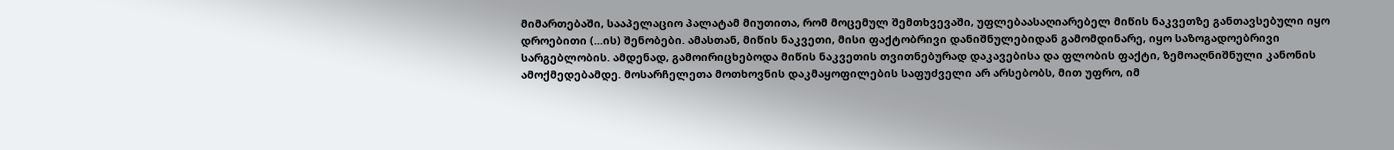მიმართებაში, სააპელაციო პალატამ მიუთითა, რომ მოცემულ შემთხვევაში, უფლებაასაღიარებელ მიწის ნაკვეთზე განთავსებული იყო დროებითი (...ის) შენობები. ამასთან, მიწის ნაკვეთი, მისი ფაქტობრივი დანიშნულებიდან გამომდინარე, იყო საზოგადოებრივი სარგებლობის. ამდენად, გამოირიცხებოდა მიწის ნაკვეთის თვითნებურად დაკავებისა და ფლობის ფაქტი, ზემოაღნიშნული კანონის ამოქმედებამდე. მოსარჩელეთა მოთხოვნის დაკმაყოფილების საფუძველი არ არსებობს, მით უფრო, იმ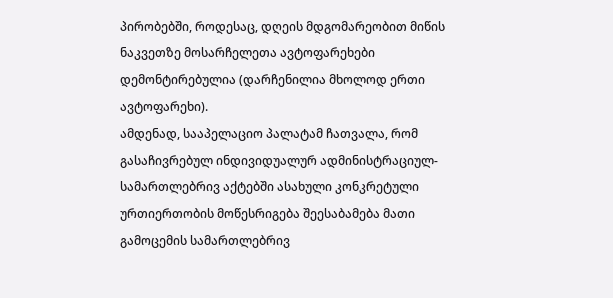პირობებში, როდესაც, დღეის მდგომარეობით მიწის ნაკვეთზე მოსარჩელეთა ავტოფარეხები დემონტირებულია (დარჩენილია მხოლოდ ერთი ავტოფარეხი).
ამდენად, სააპელაციო პალატამ ჩათვალა, რომ გასაჩივრებულ ინდივიდუალურ ადმინისტრაციულ-სამართლებრივ აქტებში ასახული კონკრეტული ურთიერთობის მოწესრიგება შეესაბამება მათი გამოცემის სამართლებრივ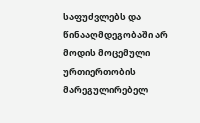საფუძვლებს და წინააღმდეგობაში არ მოდის მოცემული ურთიერთობის მარეგულირებელ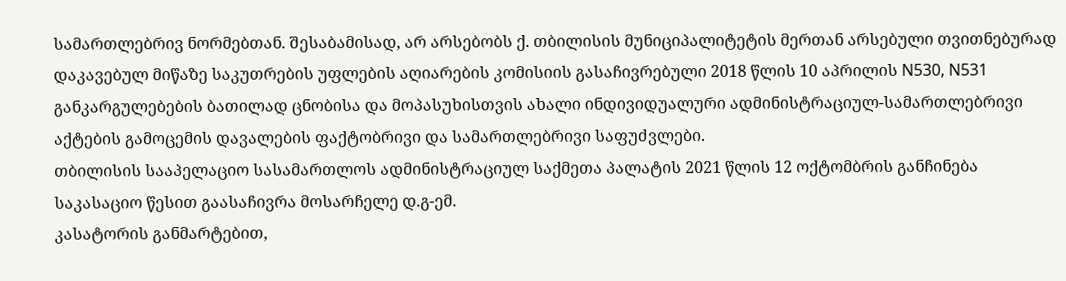სამართლებრივ ნორმებთან. შესაბამისად, არ არსებობს ქ. თბილისის მუნიციპალიტეტის მერთან არსებული თვითნებურად დაკავებულ მიწაზე საკუთრების უფლების აღიარების კომისიის გასაჩივრებული 2018 წლის 10 აპრილის N530, N531 განკარგულებების ბათილად ცნობისა და მოპასუხისთვის ახალი ინდივიდუალური ადმინისტრაციულ-სამართლებრივი აქტების გამოცემის დავალების ფაქტობრივი და სამართლებრივი საფუძვლები.
თბილისის სააპელაციო სასამართლოს ადმინისტრაციულ საქმეთა პალატის 2021 წლის 12 ოქტომბრის განჩინება საკასაციო წესით გაასაჩივრა მოსარჩელე დ.გ-ემ.
კასატორის განმარტებით,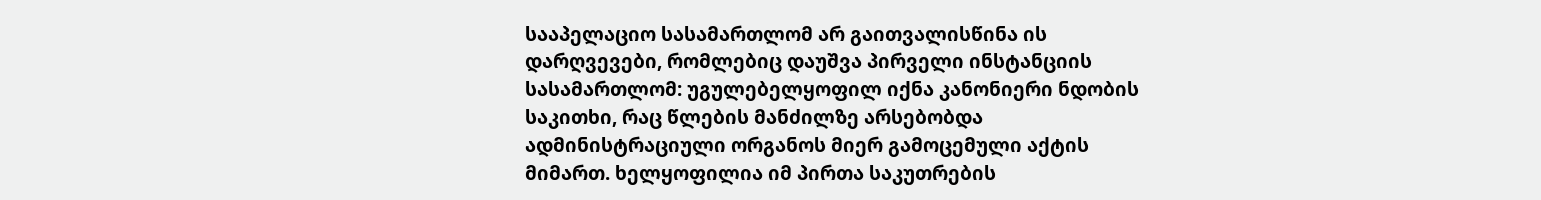სააპელაციო სასამართლომ არ გაითვალისწინა ის დარღვევები, რომლებიც დაუშვა პირველი ინსტანციის სასამართლომ: უგულებელყოფილ იქნა კანონიერი ნდობის საკითხი, რაც წლების მანძილზე არსებობდა ადმინისტრაციული ორგანოს მიერ გამოცემული აქტის მიმართ. ხელყოფილია იმ პირთა საკუთრების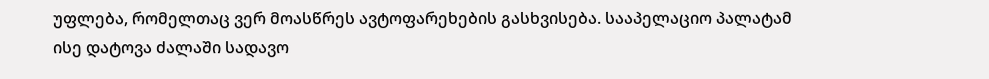უფლება, რომელთაც ვერ მოასწრეს ავტოფარეხების გასხვისება. სააპელაციო პალატამ ისე დატოვა ძალაში სადავო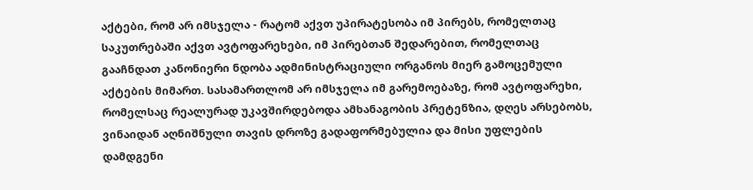აქტები, რომ არ იმსჯელა - რატომ აქვთ უპირატესობა იმ პირებს, რომელთაც საკუთრებაში აქვთ ავტოფარეხები, იმ პირებთან შედარებით, რომელთაც გააჩნდათ კანონიერი ნდობა ადმინისტრაციული ორგანოს მიერ გამოცემული აქტების მიმართ. სასამართლომ არ იმსჯელა იმ გარემოებაზე, რომ ავტოფარეხი, რომელსაც რეალურად უკავშირდებოდა ამხანაგობის პრეტენზია, დღეს არსებობს, ვინაიდან აღნიშნული თავის დროზე გადაფორმებულია და მისი უფლების დამდგენი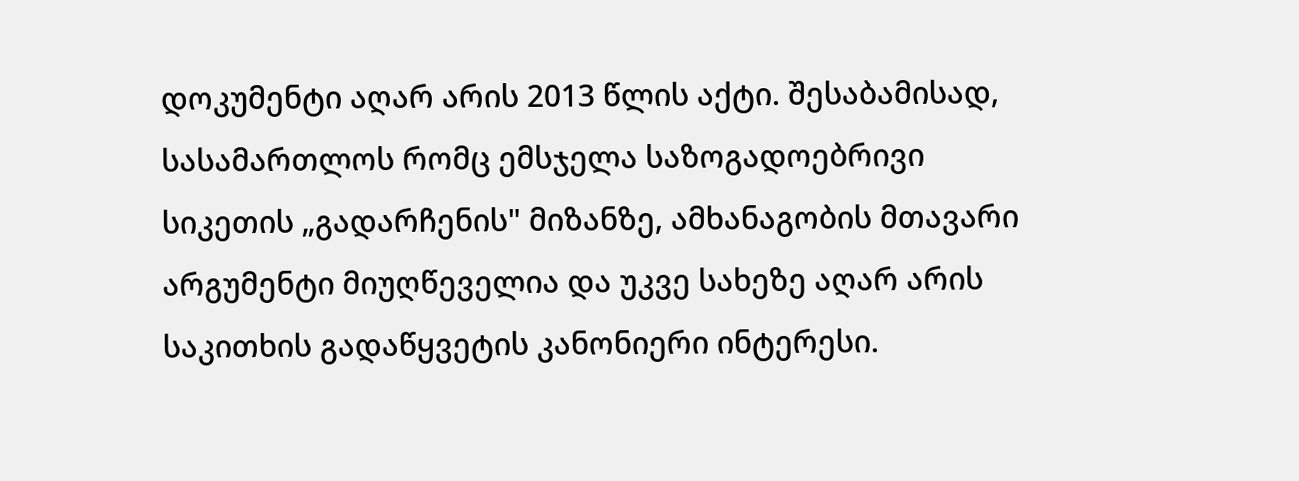დოკუმენტი აღარ არის 2013 წლის აქტი. შესაბამისად, სასამართლოს რომც ემსჯელა საზოგადოებრივი სიკეთის „გადარჩენის" მიზანზე, ამხანაგობის მთავარი არგუმენტი მიუღწეველია და უკვე სახეზე აღარ არის საკითხის გადაწყვეტის კანონიერი ინტერესი.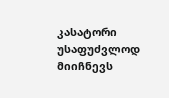კასატორი უსაფუძვლოდ მიიჩნევს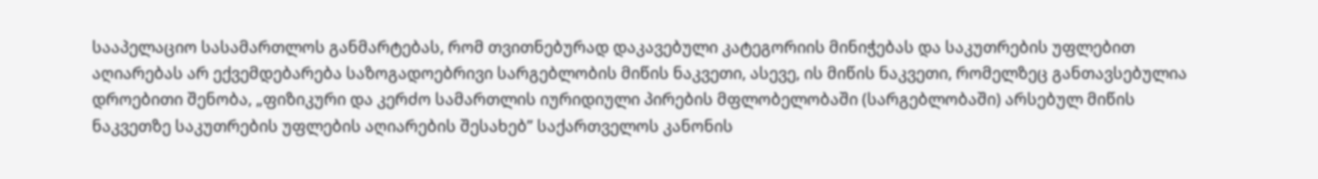სააპელაციო სასამართლოს განმარტებას, რომ თვითნებურად დაკავებული კატეგორიის მინიჭებას და საკუთრების უფლებით აღიარებას არ ექვემდებარება საზოგადოებრივი სარგებლობის მიწის ნაკვეთი, ასევე, ის მიწის ნაკვეთი, რომელზეც განთავსებულია დროებითი შენობა, „ფიზიკური და კერძო სამართლის იურიდიული პირების მფლობელობაში (სარგებლობაში) არსებულ მიწის ნაკვეთზე საკუთრების უფლების აღიარების შესახებ” საქართველოს კანონის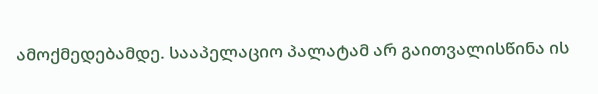ამოქმედებამდე. სააპელაციო პალატამ არ გაითვალისწინა ის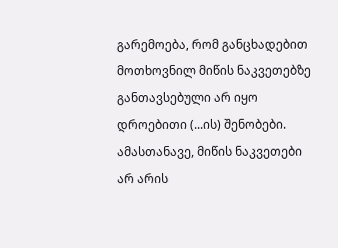გარემოება, რომ განცხადებით მოთხოვნილ მიწის ნაკვეთებზე განთავსებული არ იყო დროებითი (...ის) შენობები. ამასთანავე, მიწის ნაკვეთები არ არის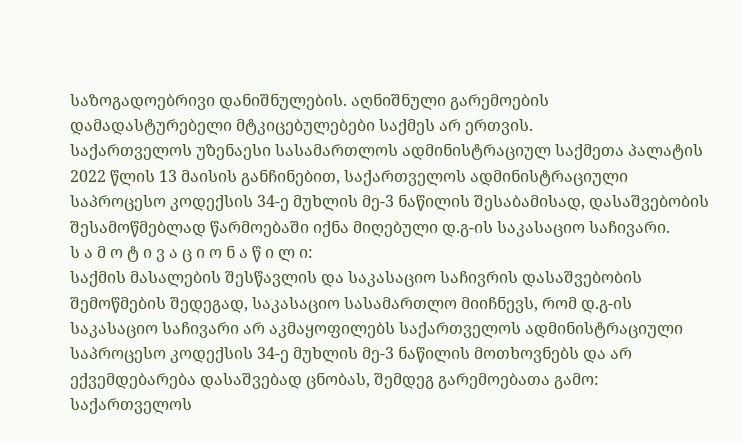საზოგადოებრივი დანიშნულების. აღნიშნული გარემოების დამადასტურებელი მტკიცებულებები საქმეს არ ერთვის.
საქართველოს უზენაესი სასამართლოს ადმინისტრაციულ საქმეთა პალატის 2022 წლის 13 მაისის განჩინებით, საქართველოს ადმინისტრაციული საპროცესო კოდექსის 34-ე მუხლის მე-3 ნაწილის შესაბამისად, დასაშვებობის შესამოწმებლად წარმოებაში იქნა მიღებული დ.გ-ის საკასაციო საჩივარი.
ს ა მ ო ტ ი ვ ა ც ი ო ნ ა წ ი ლ ი:
საქმის მასალების შესწავლის და საკასაციო საჩივრის დასაშვებობის შემოწმების შედეგად, საკასაციო სასამართლო მიიჩნევს, რომ დ.გ-ის საკასაციო საჩივარი არ აკმაყოფილებს საქართველოს ადმინისტრაციული საპროცესო კოდექსის 34-ე მუხლის მე-3 ნაწილის მოთხოვნებს და არ ექვემდებარება დასაშვებად ცნობას, შემდეგ გარემოებათა გამო:
საქართველოს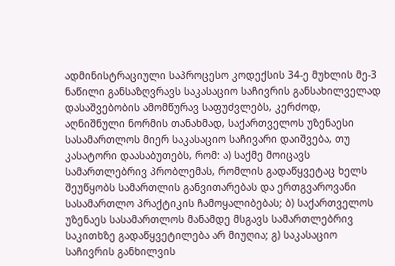ადმინისტრაციული საპროცესო კოდექსის 34-ე მუხლის მე-3 ნაწილი განსაზღვრავს საკასაციო საჩივრის განსახილველად დასაშვებობის ამომწურავ საფუძვლებს, კერძოდ, აღნიშნული ნორმის თანახმად, საქართველოს უზენაესი სასამართლოს მიერ საკასაციო საჩივარი დაიშვება, თუ კასატორი დაასაბუთებს, რომ: ა) საქმე მოიცავს სამართლებრივ პრობლემას, რომლის გადაწყვეტაც ხელს შეუწყობს სამართლის განვითარებას და ერთგვაროვანი სასამართლო პრაქტიკის ჩამოყალიბებას; ბ) საქართველოს უზენაეს სასამართლოს მანამდე მსგავს სამართლებრივ საკითხზე გადაწყვეტილება არ მიუღია; გ) საკასაციო საჩივრის განხილვის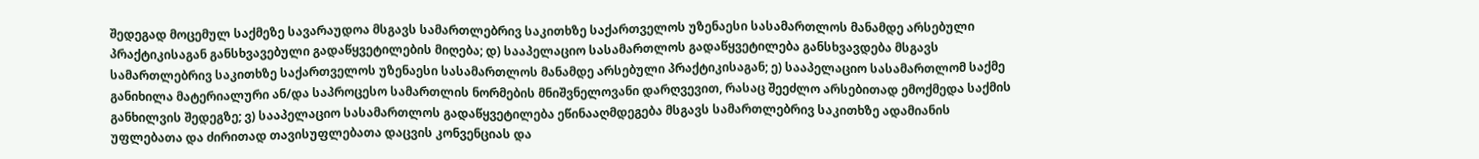შედეგად მოცემულ საქმეზე სავარაუდოა მსგავს სამართლებრივ საკითხზე საქართველოს უზენაესი სასამართლოს მანამდე არსებული პრაქტიკისაგან განსხვავებული გადაწყვეტილების მიღება; დ) სააპელაციო სასამართლოს გადაწყვეტილება განსხვავდება მსგავს სამართლებრივ საკითხზე საქართველოს უზენაესი სასამართლოს მანამდე არსებული პრაქტიკისაგან; ე) სააპელაციო სასამართლომ საქმე განიხილა მატერიალური ან/და საპროცესო სამართლის ნორმების მნიშვნელოვანი დარღვევით, რასაც შეეძლო არსებითად ემოქმედა საქმის განხილვის შედეგზე; ვ) სააპელაციო სასამართლოს გადაწყვეტილება ეწინააღმდეგება მსგავს სამართლებრივ საკითხზე ადამიანის უფლებათა და ძირითად თავისუფლებათა დაცვის კონვენციას და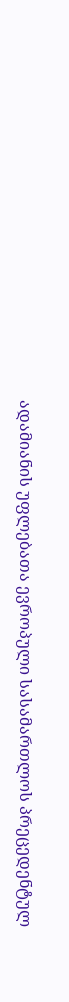ადამიანის უფლებათა ევროპული სასამართლოს პრეცედენტულ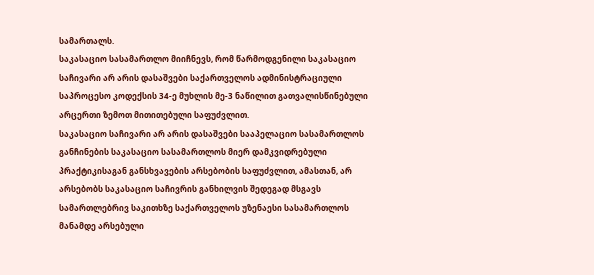სამართალს.
საკასაციო სასამართლო მიიჩნევს, რომ წარმოდგენილი საკასაციო საჩივარი არ არის დასაშვები საქართველოს ადმინისტრაციული საპროცესო კოდექსის 34-ე მუხლის მე-3 ნაწილით გათვალისწინებული არცერთი ზემოთ მითითებული საფუძვლით.
საკასაციო საჩივარი არ არის დასაშვები სააპელაციო სასამართლოს განჩინების საკასაციო სასამართლოს მიერ დამკვიდრებული პრაქტიკისაგან განსხვავების არსებობის საფუძვლით, ამასთან, არ არსებობს საკასაციო საჩივრის განხილვის შედეგად მსგავს სამართლებრივ საკითხზე საქართველოს უზენაესი სასამართლოს მანამდე არსებული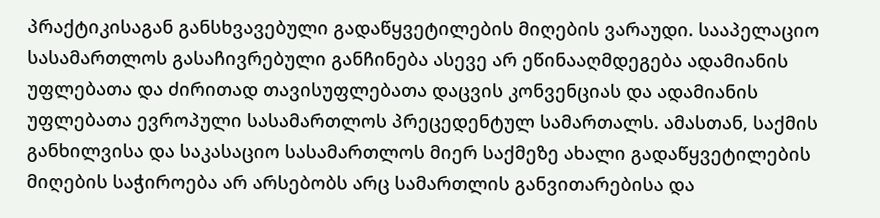პრაქტიკისაგან განსხვავებული გადაწყვეტილების მიღების ვარაუდი. სააპელაციო სასამართლოს გასაჩივრებული განჩინება ასევე არ ეწინააღმდეგება ადამიანის უფლებათა და ძირითად თავისუფლებათა დაცვის კონვენციას და ადამიანის უფლებათა ევროპული სასამართლოს პრეცედენტულ სამართალს. ამასთან, საქმის განხილვისა და საკასაციო სასამართლოს მიერ საქმეზე ახალი გადაწყვეტილების მიღების საჭიროება არ არსებობს არც სამართლის განვითარებისა და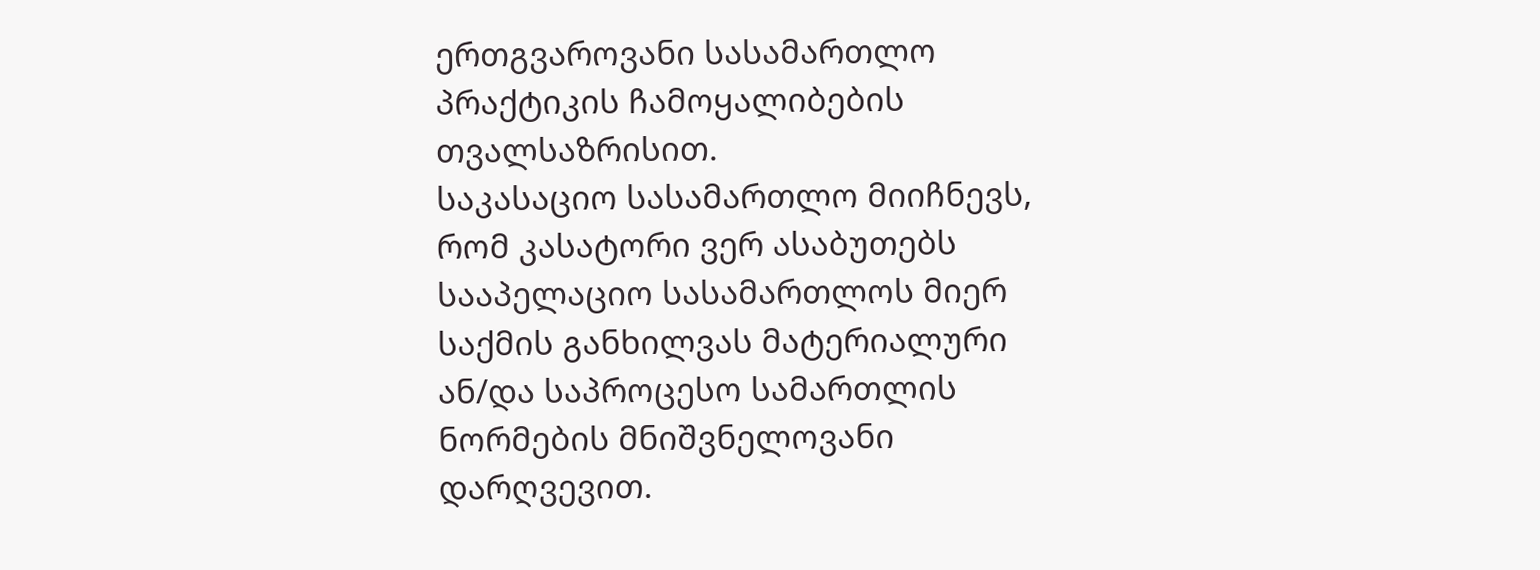ერთგვაროვანი სასამართლო პრაქტიკის ჩამოყალიბების თვალსაზრისით.
საკასაციო სასამართლო მიიჩნევს, რომ კასატორი ვერ ასაბუთებს სააპელაციო სასამართლოს მიერ საქმის განხილვას მატერიალური ან/და საპროცესო სამართლის ნორმების მნიშვნელოვანი დარღვევით.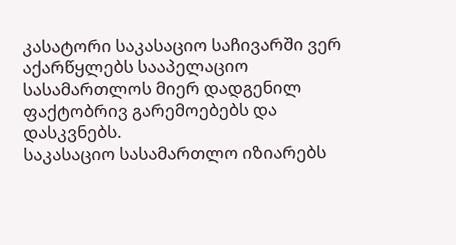კასატორი საკასაციო საჩივარში ვერ აქარწყლებს სააპელაციო სასამართლოს მიერ დადგენილ ფაქტობრივ გარემოებებს და დასკვნებს.
საკასაციო სასამართლო იზიარებს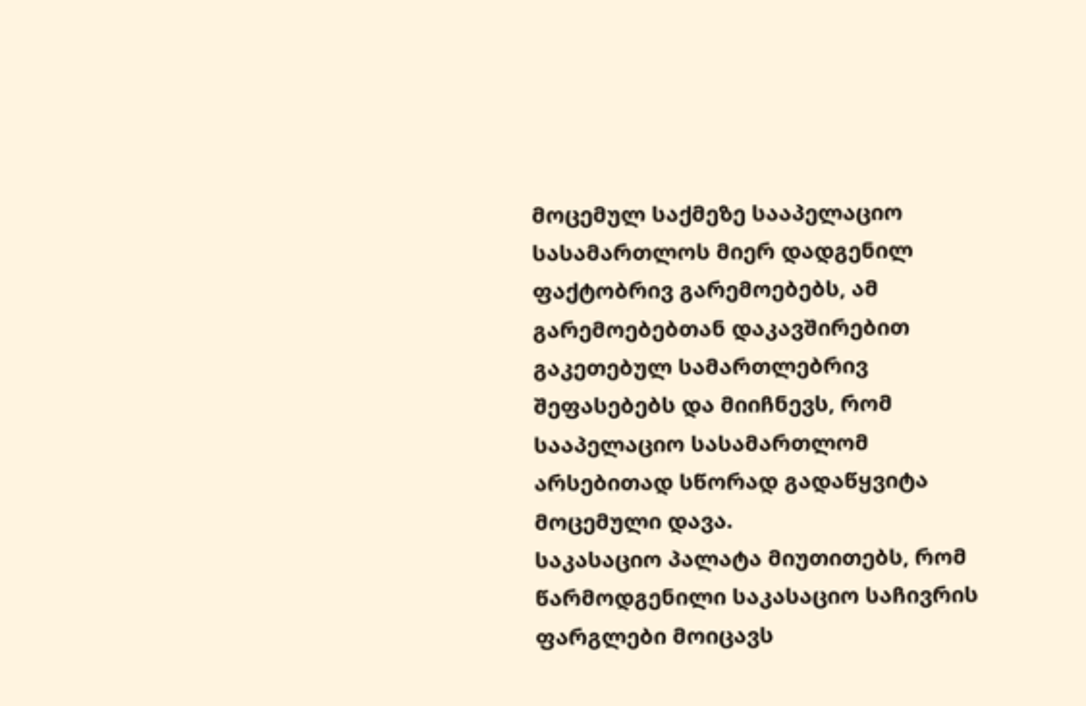მოცემულ საქმეზე სააპელაციო სასამართლოს მიერ დადგენილ ფაქტობრივ გარემოებებს, ამ გარემოებებთან დაკავშირებით გაკეთებულ სამართლებრივ შეფასებებს და მიიჩნევს, რომ სააპელაციო სასამართლომ არსებითად სწორად გადაწყვიტა მოცემული დავა.
საკასაციო პალატა მიუთითებს, რომ წარმოდგენილი საკასაციო საჩივრის ფარგლები მოიცავს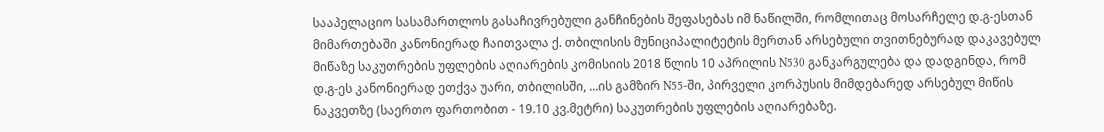სააპელაციო სასამართლოს გასაჩივრებული განჩინების შეფასებას იმ ნაწილში, რომლითაც მოსარჩელე დ.გ-ესთან მიმართებაში კანონიერად ჩაითვალა ქ. თბილისის მუნიციპალიტეტის მერთან არსებული თვითნებურად დაკავებულ მიწაზე საკუთრების უფლების აღიარების კომისიის 2018 წლის 10 აპრილის N530 განკარგულება და დადგინდა, რომ დ.გ-ეს კანონიერად ეთქვა უარი, თბილისში, ...ის გამზირ N55-ში, პირველი კორპუსის მიმდებარედ არსებულ მიწის ნაკვეთზე (საერთო ფართობით - 19.10 კვ.მეტრი) საკუთრების უფლების აღიარებაზე.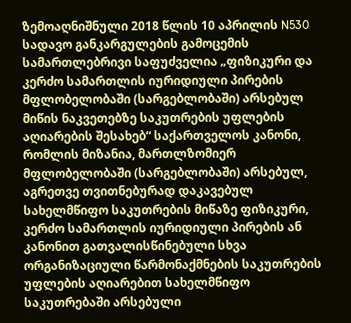ზემოაღნიშნული 2018 წლის 10 აპრილის N530 სადავო განკარგულების გამოცემის სამართლებრივი საფუძველია „ფიზიკური და კერძო სამართლის იურიდიული პირების მფლობელობაში (სარგებლობაში) არსებულ მიწის ნაკვეთებზე საკუთრების უფლების აღიარების შესახებ“ საქართველოს კანონი, რომლის მიზანია, მართლზომიერ მფლობელობაში (სარგებლობაში) არსებულ, აგრეთვე თვითნებურად დაკავებულ სახელმწიფო საკუთრების მიწაზე ფიზიკური, კერძო სამართლის იურიდიული პირების ან კანონით გათვალისწინებული სხვა ორგანიზაციული წარმონაქმნების საკუთრების უფლების აღიარებით სახელმწიფო საკუთრებაში არსებული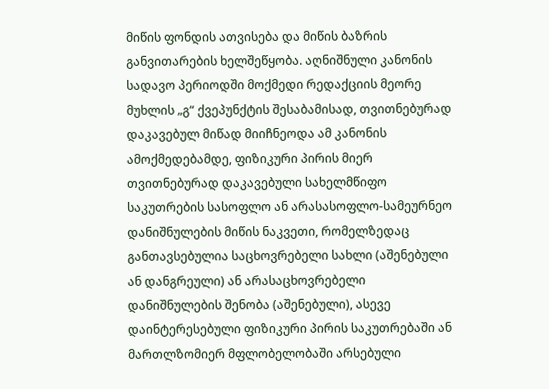მიწის ფონდის ათვისება და მიწის ბაზრის განვითარების ხელშეწყობა. აღნიშნული კანონის სადავო პერიოდში მოქმედი რედაქციის მეორე მუხლის „გ“ ქვეპუნქტის შესაბამისად, თვითნებურად დაკავებულ მიწად მიიჩნეოდა ამ კანონის ამოქმედებამდე, ფიზიკური პირის მიერ თვითნებურად დაკავებული სახელმწიფო საკუთრების სასოფლო ან არასასოფლო-სამეურნეო დანიშნულების მიწის ნაკვეთი, რომელზედაც განთავსებულია საცხოვრებელი სახლი (აშენებული ან დანგრეული) ან არასაცხოვრებელი დანიშნულების შენობა (აშენებული), ასევე დაინტერესებული ფიზიკური პირის საკუთრებაში ან მართლზომიერ მფლობელობაში არსებული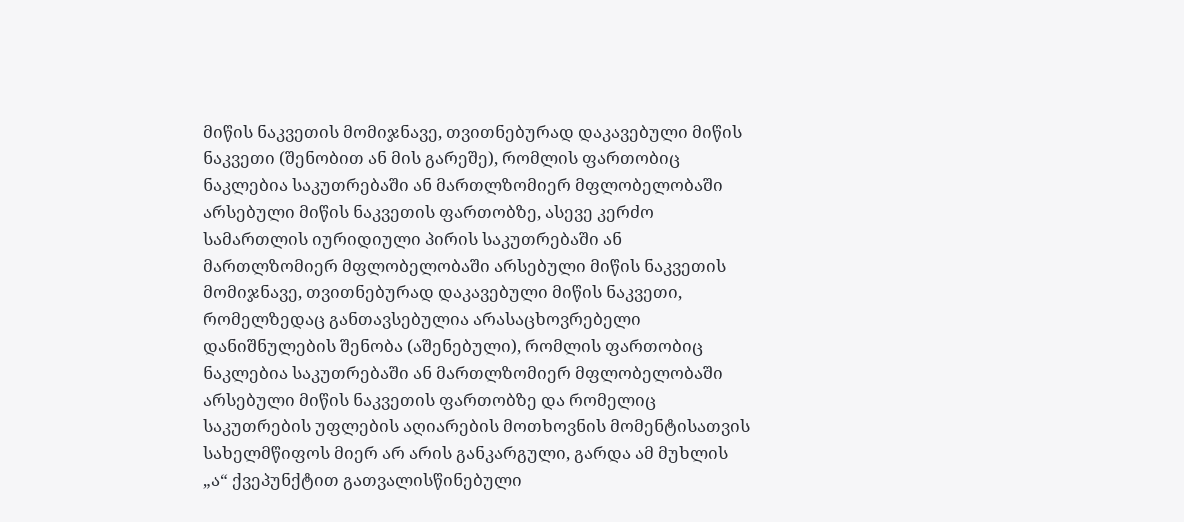მიწის ნაკვეთის მომიჯნავე, თვითნებურად დაკავებული მიწის ნაკვეთი (შენობით ან მის გარეშე), რომლის ფართობიც ნაკლებია საკუთრებაში ან მართლზომიერ მფლობელობაში არსებული მიწის ნაკვეთის ფართობზე, ასევე კერძო სამართლის იურიდიული პირის საკუთრებაში ან მართლზომიერ მფლობელობაში არსებული მიწის ნაკვეთის მომიჯნავე, თვითნებურად დაკავებული მიწის ნაკვეთი, რომელზედაც განთავსებულია არასაცხოვრებელი დანიშნულების შენობა (აშენებული), რომლის ფართობიც ნაკლებია საკუთრებაში ან მართლზომიერ მფლობელობაში არსებული მიწის ნაკვეთის ფართობზე და რომელიც საკუთრების უფლების აღიარების მოთხოვნის მომენტისათვის სახელმწიფოს მიერ არ არის განკარგული, გარდა ამ მუხლის „ა“ ქვეპუნქტით გათვალისწინებული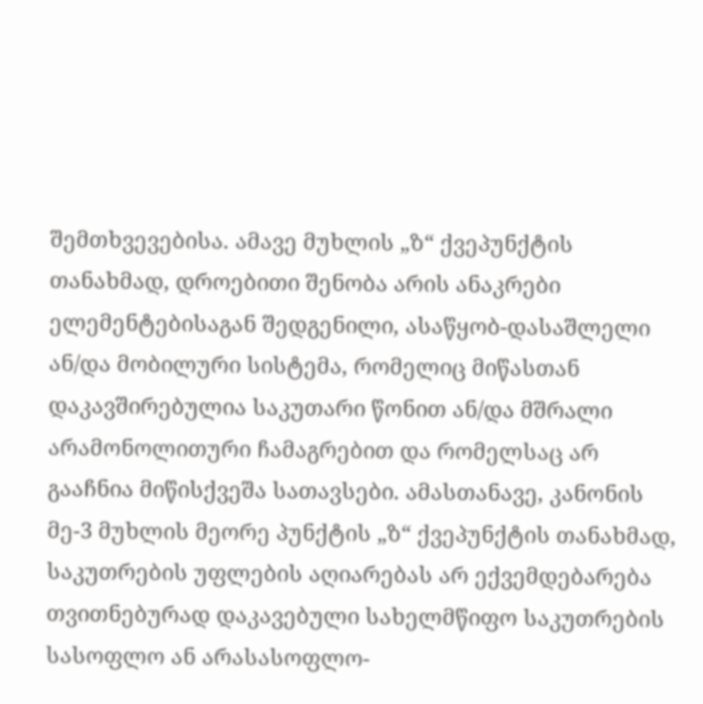შემთხვევებისა. ამავე მუხლის „ზ“ ქვეპუნქტის თანახმად, დროებითი შენობა არის ანაკრები ელემენტებისაგან შედგენილი, ასაწყობ-დასაშლელი ან/და მობილური სისტემა, რომელიც მიწასთან დაკავშირებულია საკუთარი წონით ან/და მშრალი არამონოლითური ჩამაგრებით და რომელსაც არ გააჩნია მიწისქვეშა სათავსები. ამასთანავე, კანონის მე-3 მუხლის მეორე პუნქტის „ზ“ ქვეპუნქტის თანახმად, საკუთრების უფლების აღიარებას არ ექვემდებარება თვითნებურად დაკავებული სახელმწიფო საკუთრების სასოფლო ან არასასოფლო-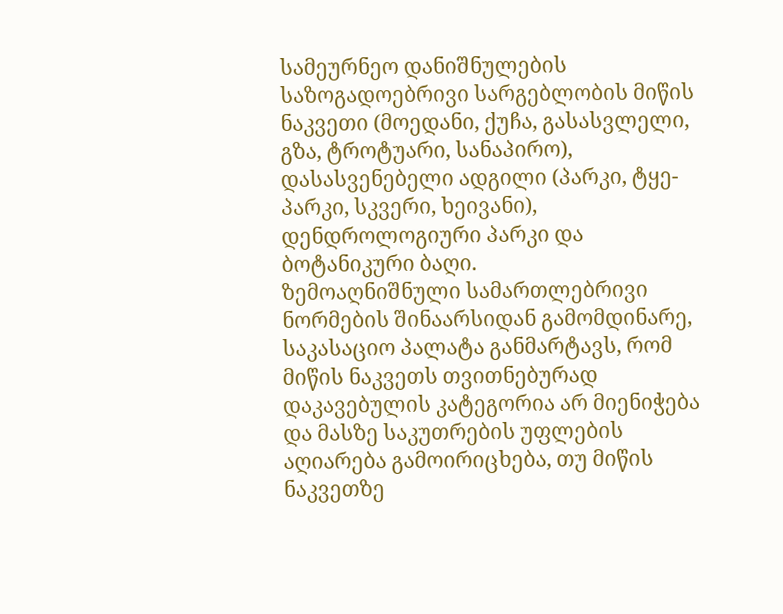სამეურნეო დანიშნულების საზოგადოებრივი სარგებლობის მიწის ნაკვეთი (მოედანი, ქუჩა, გასასვლელი, გზა, ტროტუარი, სანაპირო), დასასვენებელი ადგილი (პარკი, ტყე-პარკი, სკვერი, ხეივანი), დენდროლოგიური პარკი და ბოტანიკური ბაღი.
ზემოაღნიშნული სამართლებრივი ნორმების შინაარსიდან გამომდინარე, საკასაციო პალატა განმარტავს, რომ მიწის ნაკვეთს თვითნებურად დაკავებულის კატეგორია არ მიენიჭება და მასზე საკუთრების უფლების აღიარება გამოირიცხება, თუ მიწის ნაკვეთზე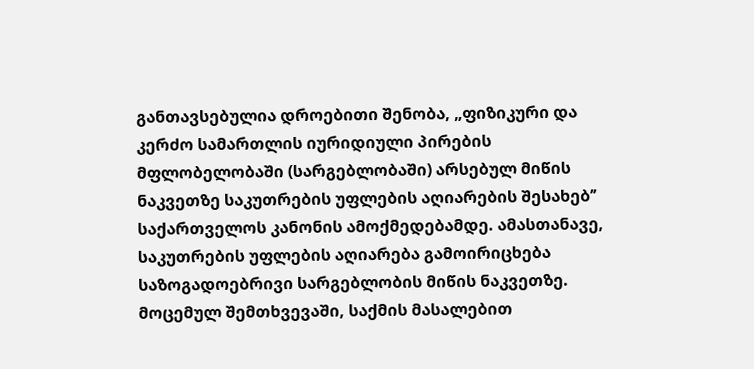განთავსებულია დროებითი შენობა, „ფიზიკური და კერძო სამართლის იურიდიული პირების მფლობელობაში (სარგებლობაში) არსებულ მიწის ნაკვეთზე საკუთრების უფლების აღიარების შესახებ’’ საქართველოს კანონის ამოქმედებამდე. ამასთანავე, საკუთრების უფლების აღიარება გამოირიცხება საზოგადოებრივი სარგებლობის მიწის ნაკვეთზე.
მოცემულ შემთხვევაში, საქმის მასალებით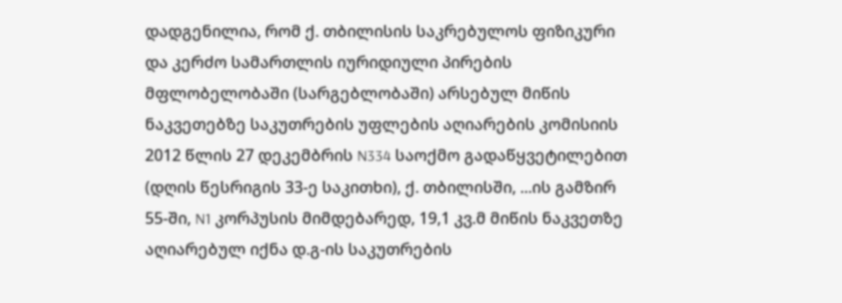დადგენილია, რომ ქ. თბილისის საკრებულოს ფიზიკური და კერძო სამართლის იურიდიული პირების მფლობელობაში (სარგებლობაში) არსებულ მიწის ნაკვეთებზე საკუთრების უფლების აღიარების კომისიის 2012 წლის 27 დეკემბრის N334 საოქმო გადაწყვეტილებით (დღის წესრიგის 33-ე საკითხი), ქ. თბილისში, ...ის გამზირ 55-ში, N1 კორპუსის მიმდებარედ, 19,1 კვ.მ მიწის ნაკვეთზე აღიარებულ იქნა დ.გ-ის საკუთრების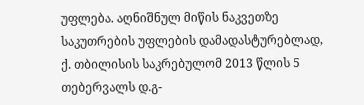უფლება. აღნიშნულ მიწის ნაკვეთზე საკუთრების უფლების დამადასტურებლად, ქ. თბილისის საკრებულომ 2013 წლის 5 თებერვალს დ.გ-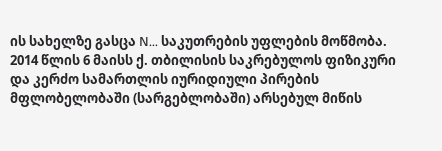ის სახელზე გასცა N... საკუთრების უფლების მოწმობა.
2014 წლის 6 მაისს ქ. თბილისის საკრებულოს ფიზიკური და კერძო სამართლის იურიდიული პირების მფლობელობაში (სარგებლობაში) არსებულ მიწის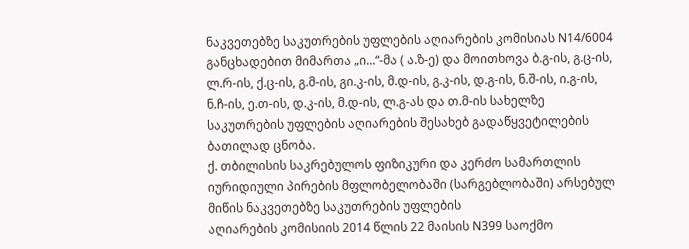ნაკვეთებზე საკუთრების უფლების აღიარების კომისიას N14/6004 განცხადებით მიმართა „ი...“-მა ( ა.ზ-ე) და მოითხოვა ბ.გ-ის, გ.ც-ის, ლ.რ-ის, ქ.ც-ის, გ.მ-ის, გი.კ-ის, მ.დ-ის, გ.კ-ის, დ.გ-ის, ნ.შ-ის, ი.გ-ის, ნ.ჩ-ის, ე.თ-ის, დ.კ-ის, მ.დ-ის, ლ.გ-ას და თ.მ-ის სახელზე საკუთრების უფლების აღიარების შესახებ გადაწყვეტილების ბათილად ცნობა.
ქ. თბილისის საკრებულოს ფიზიკური და კერძო სამართლის იურიდიული პირების მფლობელობაში (სარგებლობაში) არსებულ მიწის ნაკვეთებზე საკუთრების უფლების
აღიარების კომისიის 2014 წლის 22 მაისის N399 საოქმო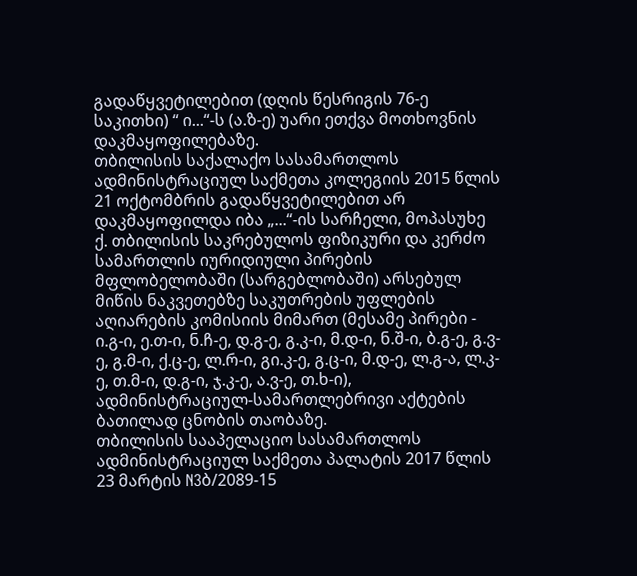გადაწყვეტილებით (დღის წესრიგის 76-ე საკითხი) “ ი...“-ს (ა.ზ-ე) უარი ეთქვა მოთხოვნის დაკმაყოფილებაზე.
თბილისის საქალაქო სასამართლოს ადმინისტრაციულ საქმეთა კოლეგიის 2015 წლის 21 ოქტომბრის გადაწყვეტილებით არ დაკმაყოფილდა იბა „...“-ის სარჩელი, მოპასუხე ქ. თბილისის საკრებულოს ფიზიკური და კერძო სამართლის იურიდიული პირების მფლობელობაში (სარგებლობაში) არსებულ მიწის ნაკვეთებზე საკუთრების უფლების აღიარების კომისიის მიმართ (მესამე პირები - ი.გ-ი, ე.თ-ი, ნ.ჩ-ე, დ.გ-ე, გ.კ-ი, მ.დ-ი, ნ.შ-ი, ბ.გ-ე, გ.ვ-ე, გ.მ-ი, ქ.ც-ე, ლ.რ-ი, გი.კ-ე, გ.ც-ი, მ.დ-ე, ლ.გ-ა, ლ.კ-ე, თ.მ-ი, დ.გ-ი, ჯ.კ-ე, ა.ვ-ე, თ.ხ-ი), ადმინისტრაციულ-სამართლებრივი აქტების ბათილად ცნობის თაობაზე.
თბილისის სააპელაციო სასამართლოს ადმინისტრაციულ საქმეთა პალატის 2017 წლის 23 მარტის N3ბ/2089-15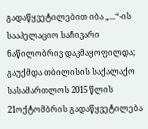გადაწყვეტილებით იბა „...“-ის სააპელაციო საჩივარი ნაწილობრივ დაკმაყოფილდა; გაუქმდა თბილისის საქალაქო სასამართლოს 2015 წლის 21ოქტომბრის გადაწყვეტილება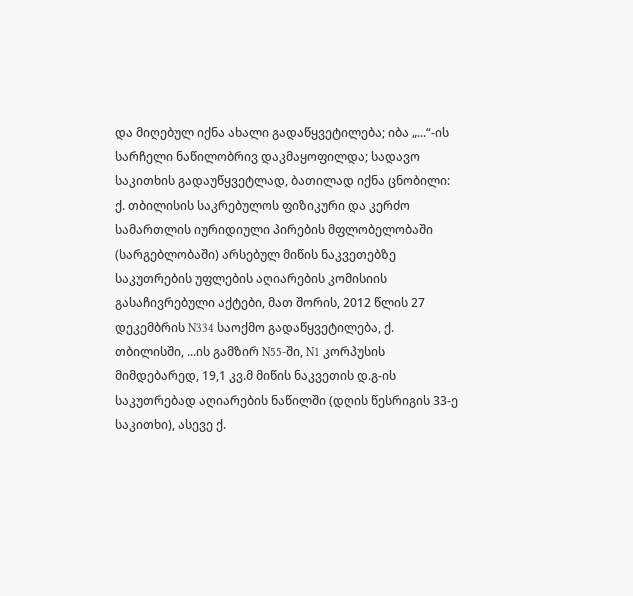და მიღებულ იქნა ახალი გადაწყვეტილება; იბა „...“-ის სარჩელი ნაწილობრივ დაკმაყოფილდა; სადავო საკითხის გადაუწყვეტლად, ბათილად იქნა ცნობილი: ქ. თბილისის საკრებულოს ფიზიკური და კერძო სამართლის იურიდიული პირების მფლობელობაში (სარგებლობაში) არსებულ მიწის ნაკვეთებზე საკუთრების უფლების აღიარების კომისიის გასაჩივრებული აქტები, მათ შორის, 2012 წლის 27 დეკემბრის N334 საოქმო გადაწყვეტილება, ქ. თბილისში, ...ის გამზირ N55-ში, N1 კორპუსის მიმდებარედ, 19,1 კვ.მ მიწის ნაკვეთის დ.გ-ის საკუთრებად აღიარების ნაწილში (დღის წესრიგის 33-ე საკითხი), ასევე ქ.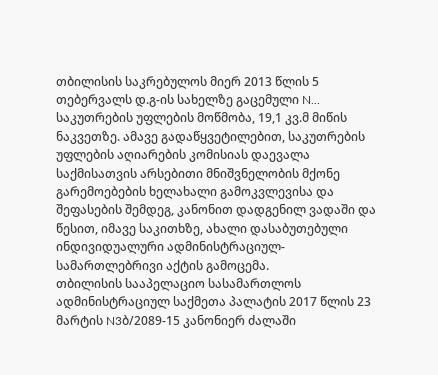თბილისის საკრებულოს მიერ 2013 წლის 5 თებერვალს დ.გ-ის სახელზე გაცემული N... საკუთრების უფლების მოწმობა, 19,1 კვ.მ მიწის ნაკვეთზე. ამავე გადაწყვეტილებით, საკუთრების უფლების აღიარების კომისიას დაევალა საქმისათვის არსებითი მნიშვნელობის მქონე გარემოებების ხელახალი გამოკვლევისა და შეფასების შემდეგ, კანონით დადგენილ ვადაში და წესით, იმავე საკითხზე, ახალი დასაბუთებული ინდივიდუალური ადმინისტრაციულ-სამართლებრივი აქტის გამოცემა.
თბილისის სააპელაციო სასამართლოს ადმინისტრაციულ საქმეთა პალატის 2017 წლის 23 მარტის N3ბ/2089-15 კანონიერ ძალაში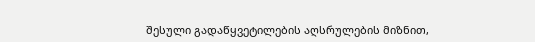შესული გადაწყვეტილების აღსრულების მიზნით,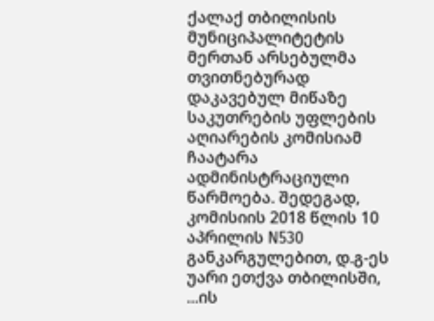ქალაქ თბილისის მუნიციპალიტეტის მერთან არსებულმა თვითნებურად დაკავებულ მიწაზე საკუთრების უფლების აღიარების კომისიამ ჩაატარა ადმინისტრაციული წარმოება. შედეგად, კომისიის 2018 წლის 10 აპრილის N530 განკარგულებით, დ.გ-ეს უარი ეთქვა თბილისში, ...ის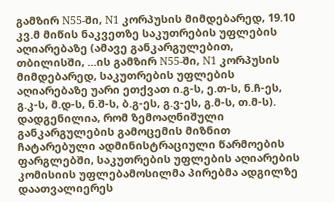გამზირ N55-ში, N1 კორპუსის მიმდებარედ, 19.10 კვ.მ მიწის ნაკვეთზე საკუთრების უფლების აღიარებაზე (ამავე განკარგულებით, თბილისში, ...ის გამზირ N55-ში, N1 კორპუსის მიმდებარედ, საკუთრების უფლების აღიარებაზე უარი ეთქვათ ი.გ-ს, ე.თ-ს, ნ.ჩ-ეს, გ.კ-ს, მ.დ-ს, ნ.შ-ს, ბ.გ-ეს, გ.ვ-ეს, გ.მ-ს, თ.მ-ს).
დადგენილია, რომ ზემოაღნიშული განკარგულების გამოცემის მიზნით ჩატარებული ადმინისტრაციული წარმოების ფარგლებში, საკუთრების უფლების აღიარების კომისიის უფლებამოსილმა პირებმა ადგილზე დაათვალიერეს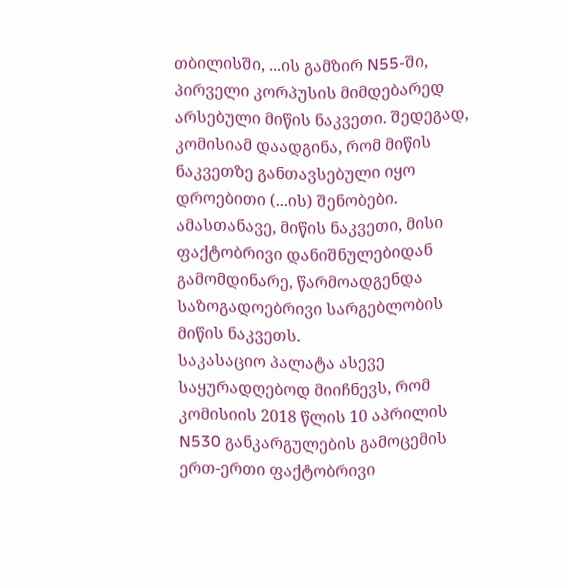თბილისში, ...ის გამზირ N55-ში, პირველი კორპუსის მიმდებარედ არსებული მიწის ნაკვეთი. შედეგად, კომისიამ დაადგინა, რომ მიწის ნაკვეთზე განთავსებული იყო დროებითი (...ის) შენობები. ამასთანავე, მიწის ნაკვეთი, მისი ფაქტობრივი დანიშნულებიდან გამომდინარე, წარმოადგენდა საზოგადოებრივი სარგებლობის მიწის ნაკვეთს.
საკასაციო პალატა ასევე საყურადღებოდ მიიჩნევს, რომ კომისიის 2018 წლის 10 აპრილის N530 განკარგულების გამოცემის ერთ-ერთი ფაქტობრივი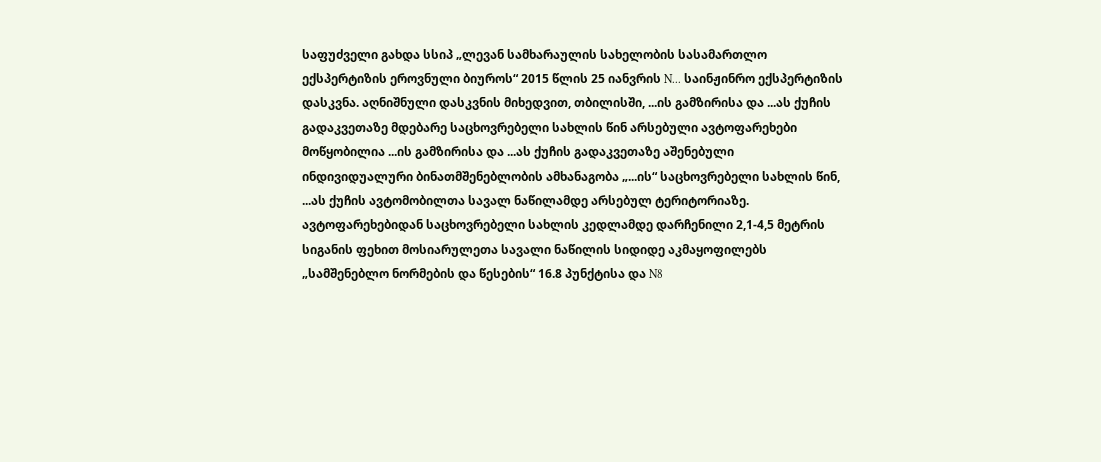საფუძველი გახდა სსიპ „ლევან სამხარაულის სახელობის სასამართლო ექსპერტიზის ეროვნული ბიუროს“ 2015 წლის 25 იანვრის N... საინჟინრო ექსპერტიზის დასკვნა. აღნიშნული დასკვნის მიხედვით, თბილისში, ...ის გამზირისა და ...ას ქუჩის გადაკვეთაზე მდებარე საცხოვრებელი სახლის წინ არსებული ავტოფარეხები მოწყობილია ...ის გამზირისა და ...ას ქუჩის გადაკვეთაზე აშენებული ინდივიდუალური ბინათმშენებლობის ამხანაგობა „...ის“ საცხოვრებელი სახლის წინ, ...ას ქუჩის ავტომობილთა სავალ ნაწილამდე არსებულ ტერიტორიაზე. ავტოფარეხებიდან საცხოვრებელი სახლის კედლამდე დარჩენილი 2,1-4,5 მეტრის სიგანის ფეხით მოსიარულეთა სავალი ნაწილის სიდიდე აკმაყოფილებს „სამშენებლო ნორმების და წესების“ 16.8 პუნქტისა და N8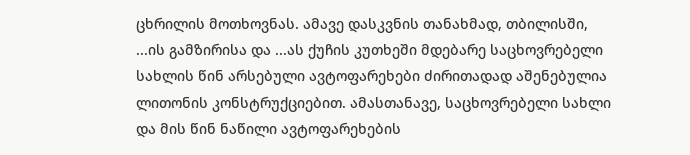ცხრილის მოთხოვნას. ამავე დასკვნის თანახმად, თბილისში, ...ის გამზირისა და ...ას ქუჩის კუთხეში მდებარე საცხოვრებელი სახლის წინ არსებული ავტოფარეხები ძირითადად აშენებულია ლითონის კონსტრუქციებით. ამასთანავე, საცხოვრებელი სახლი და მის წინ ნაწილი ავტოფარეხების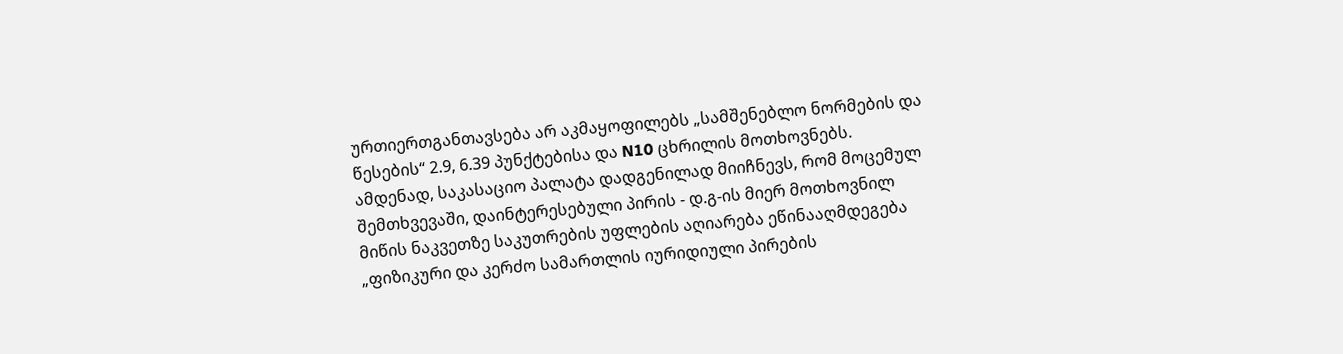ურთიერთგანთავსება არ აკმაყოფილებს „სამშენებლო ნორმების და წესების“ 2.9, 6.39 პუნქტებისა და N10 ცხრილის მოთხოვნებს.
ამდენად, საკასაციო პალატა დადგენილად მიიჩნევს, რომ მოცემულ შემთხვევაში, დაინტერესებული პირის - დ.გ-ის მიერ მოთხოვნილ მიწის ნაკვეთზე საკუთრების უფლების აღიარება ეწინააღმდეგება „ფიზიკური და კერძო სამართლის იურიდიული პირების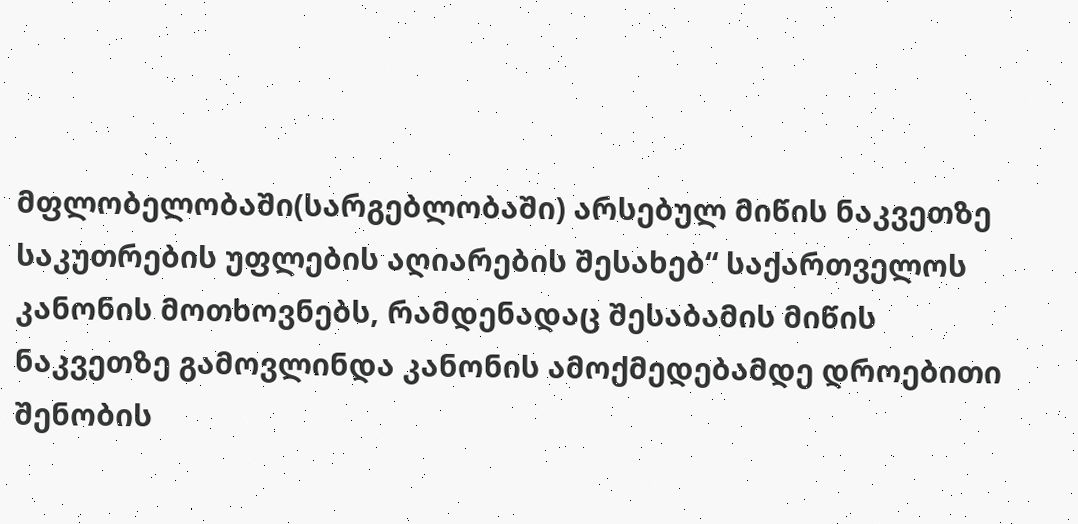მფლობელობაში(სარგებლობაში) არსებულ მიწის ნაკვეთზე საკუთრების უფლების აღიარების შესახებ“ საქართველოს კანონის მოთხოვნებს, რამდენადაც შესაბამის მიწის ნაკვეთზე გამოვლინდა კანონის ამოქმედებამდე დროებითი შენობის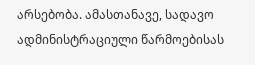არსებობა. ამასთანავე, სადავო ადმინისტრაციული წარმოებისას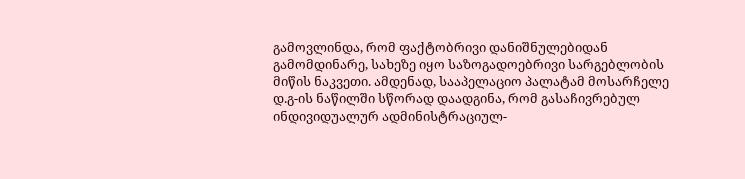გამოვლინდა, რომ ფაქტობრივი დანიშნულებიდან გამომდინარე, სახეზე იყო საზოგადოებრივი სარგებლობის მიწის ნაკვეთი. ამდენად, სააპელაციო პალატამ მოსარჩელე დ.გ-ის ნაწილში სწორად დაადგინა, რომ გასაჩივრებულ ინდივიდუალურ ადმინისტრაციულ-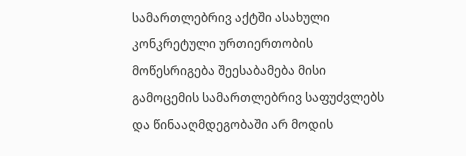სამართლებრივ აქტში ასახული კონკრეტული ურთიერთობის მოწესრიგება შეესაბამება მისი გამოცემის სამართლებრივ საფუძვლებს და წინააღმდეგობაში არ მოდის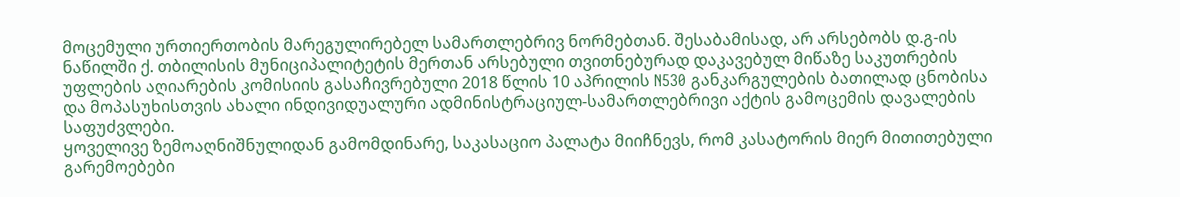მოცემული ურთიერთობის მარეგულირებელ სამართლებრივ ნორმებთან. შესაბამისად, არ არსებობს დ.გ-ის ნაწილში ქ. თბილისის მუნიციპალიტეტის მერთან არსებული თვითნებურად დაკავებულ მიწაზე საკუთრების უფლების აღიარების კომისიის გასაჩივრებული 2018 წლის 10 აპრილის N530 განკარგულების ბათილად ცნობისა და მოპასუხისთვის ახალი ინდივიდუალური ადმინისტრაციულ-სამართლებრივი აქტის გამოცემის დავალების საფუძვლები.
ყოველივე ზემოაღნიშნულიდან გამომდინარე, საკასაციო პალატა მიიჩნევს, რომ კასატორის მიერ მითითებული გარემოებები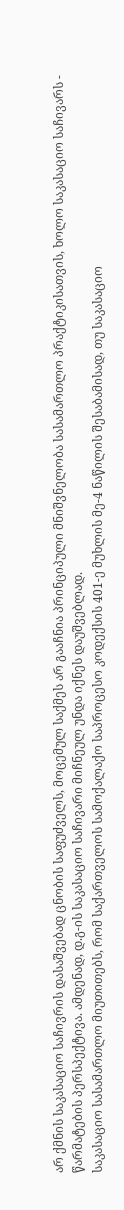არ ქმნის საკასაციო საჩივრის დასაშვებად ცნობის საფუძველს, მოცემულ საქმეს არ გააჩნია პრინციპული მნიშვნელობა სასამართლო პრაქტიკისათვის, ხოლო საკასაციო საჩივარს - წარმატების პერსპექტივა. ამდენად, დ.გ-ის საკასაციო საჩივარი მიჩნეულ უნდა იქნეს დაუშვებლად.
საკასაციო სასამართლო მიუთითებს, რომ საქართველოს სამოქალაქო საპროცესო კოდექსის 401-ე მუხლის მე-4 ნაწილის შესაბამისად, თუ საკასაციო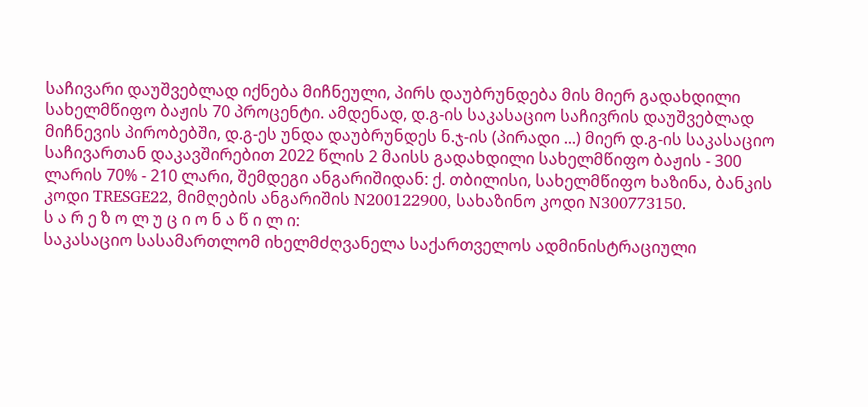საჩივარი დაუშვებლად იქნება მიჩნეული, პირს დაუბრუნდება მის მიერ გადახდილი სახელმწიფო ბაჟის 70 პროცენტი. ამდენად, დ.გ-ის საკასაციო საჩივრის დაუშვებლად მიჩნევის პირობებში, დ.გ-ეს უნდა დაუბრუნდეს ნ.ჯ-ის (პირადი ...) მიერ დ.გ-ის საკასაციო საჩივართან დაკავშირებით 2022 წლის 2 მაისს გადახდილი სახელმწიფო ბაჟის - 300 ლარის 70% - 210 ლარი, შემდეგი ანგარიშიდან: ქ. თბილისი, სახელმწიფო ხაზინა, ბანკის კოდი TRESGE22, მიმღების ანგარიშის N200122900, სახაზინო კოდი N300773150.
ს ა რ ე ზ ო ლ უ ც ი ო ნ ა წ ი ლ ი:
საკასაციო სასამართლომ იხელმძღვანელა საქართველოს ადმინისტრაციული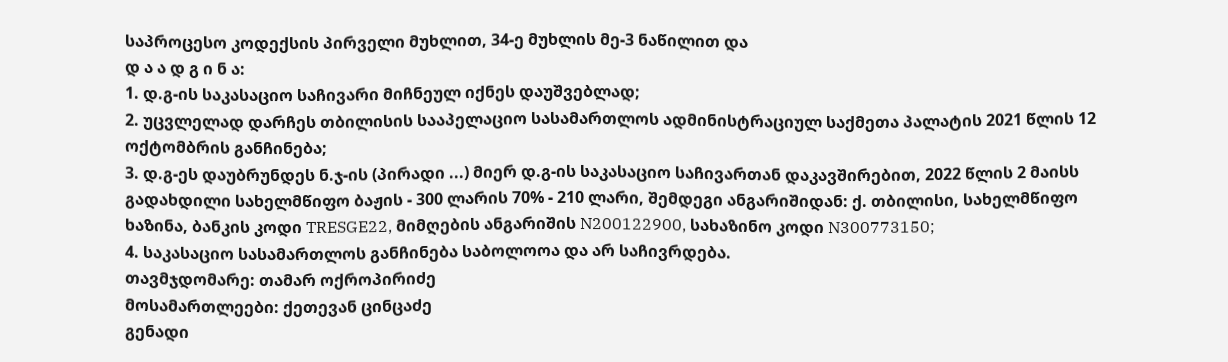საპროცესო კოდექსის პირველი მუხლით, 34-ე მუხლის მე-3 ნაწილით და
დ ა ა დ გ ი ნ ა:
1. დ.გ-ის საკასაციო საჩივარი მიჩნეულ იქნეს დაუშვებლად;
2. უცვლელად დარჩეს თბილისის სააპელაციო სასამართლოს ადმინისტრაციულ საქმეთა პალატის 2021 წლის 12 ოქტომბრის განჩინება;
3. დ.გ-ეს დაუბრუნდეს ნ.ჯ-ის (პირადი ...) მიერ დ.გ-ის საკასაციო საჩივართან დაკავშირებით, 2022 წლის 2 მაისს გადახდილი სახელმწიფო ბაჟის - 300 ლარის 70% - 210 ლარი, შემდეგი ანგარიშიდან: ქ. თბილისი, სახელმწიფო ხაზინა, ბანკის კოდი TRESGE22, მიმღების ანგარიშის N200122900, სახაზინო კოდი N300773150;
4. საკასაციო სასამართლოს განჩინება საბოლოოა და არ საჩივრდება.
თავმჯდომარე: თამარ ოქროპირიძე
მოსამართლეები: ქეთევან ცინცაძე
გენადი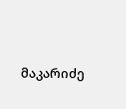მაკარიძე